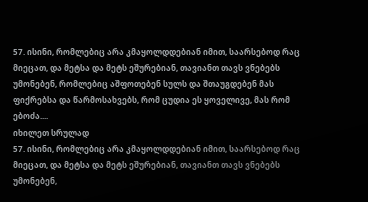57. ისინი, რომლებიც არა კმაყოლდდებიან იმით, საარსებოდ რაც მიეცათ, და მეტსა და მეტს ეშურებიან, თავიანთ თავს ვნებებს უმონებენ, რომლებიც აშფოთებენ სულს და შთაუგდებენ მას ფიქრებსა და წარმოსახვებს, რომ ცუდია ეს ყოველივე, მას რომ ებოძა....
იხილეთ სრულად
57. ისინი, რომლებიც არა კმაყოლდდებიან იმით, საარსებოდ რაც მიეცათ, და მეტსა და მეტს ეშურებიან, თავიანთ თავს ვნებებს უმონებენ,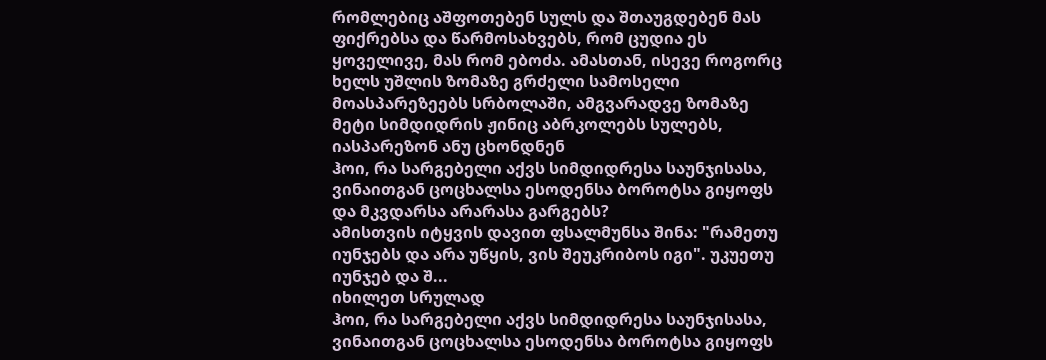რომლებიც აშფოთებენ სულს და შთაუგდებენ მას ფიქრებსა და წარმოსახვებს, რომ ცუდია ეს ყოველივე, მას რომ ებოძა. ამასთან, ისევე როგორც ხელს უშლის ზომაზე გრძელი სამოსელი მოასპარეზეებს სრბოლაში, ამგვარადვე ზომაზე მეტი სიმდიდრის ჟინიც აბრკოლებს სულებს, იასპარეზონ ანუ ცხონდნენ
ჰოი, რა სარგებელი აქვს სიმდიდრესა საუნჯისასა, ვინაითგან ცოცხალსა ესოდენსა ბოროტსა გიყოფს და მკვდარსა არარასა გარგებს?
ამისთვის იტყვის დავით ფსალმუნსა შინა: "რამეთუ იუნჯებს და არა უწყის, ვის შეუკრიბოს იგი". უკუეთუ იუნჯებ და შ...
იხილეთ სრულად
ჰოი, რა სარგებელი აქვს სიმდიდრესა საუნჯისასა, ვინაითგან ცოცხალსა ესოდენსა ბოროტსა გიყოფს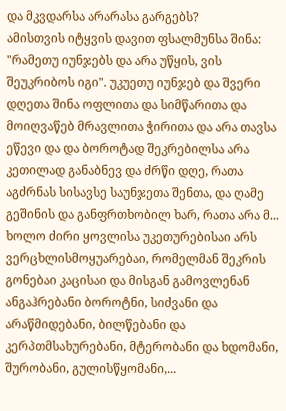და მკვდარსა არარასა გარგებს?
ამისთვის იტყვის დავით ფსალმუნსა შინა: "რამეთუ იუნჯებს და არა უწყის, ვის შეუკრიბოს იგი". უკუეთუ იუნჯებ და შვერი დღეთა შინა ოფლითა და სიმწარითა და მოიღვაწებ მრავლითა ჭირითა და არა თავსა ეწევი და და ბოროტად შეკრებილსა არა კეთილად განაბნევ და ძრწი დღე, რათა აგძრნას სისავსე საუნჯეთა შენთა, და ღამე გეშინის და განფრთხობილ ხარ, რათა არა მ...
ხოლო ძირი ყოვლისა უკეთურებისაი არს ვერცხლისმოყუარებაი, რომელმან შეკრის გონებაი კაცისაი და მისგან გამოვლენან ანგაჰრებანი ბოროტნი, სიძვანი და არაწმიდებანი, ბილწებანი და კერპთმსახურებანი, მტერობანი და ხდომანი, შურობანი, გულისწყომანი,...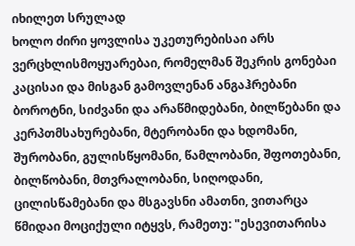იხილეთ სრულად
ხოლო ძირი ყოვლისა უკეთურებისაი არს ვერცხლისმოყუარებაი, რომელმან შეკრის გონებაი კაცისაი და მისგან გამოვლენან ანგაჰრებანი ბოროტნი, სიძვანი და არაწმიდებანი, ბილწებანი და კერპთმსახურებანი, მტერობანი და ხდომანი, შურობანი, გულისწყომანი, წამლობანი, შფოთებანი, ბილწობანი, მთვრალობანი, სიღოდანი, ცილისწამებანი და მსგავსნი ამათნი, ვითარცა წმიდაი მოციქული იტყვს, რამეთუ: "ესევითარისა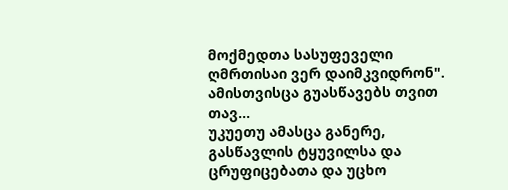მოქმედთა სასუფეველი ღმრთისაი ვერ დაიმკვიდრონ". ამისთვისცა გუასწავებს თვით თავ...
უკუეთუ ამასცა განერე, გასწავლის ტყუვილსა და ცრუფიცებათა და უცხო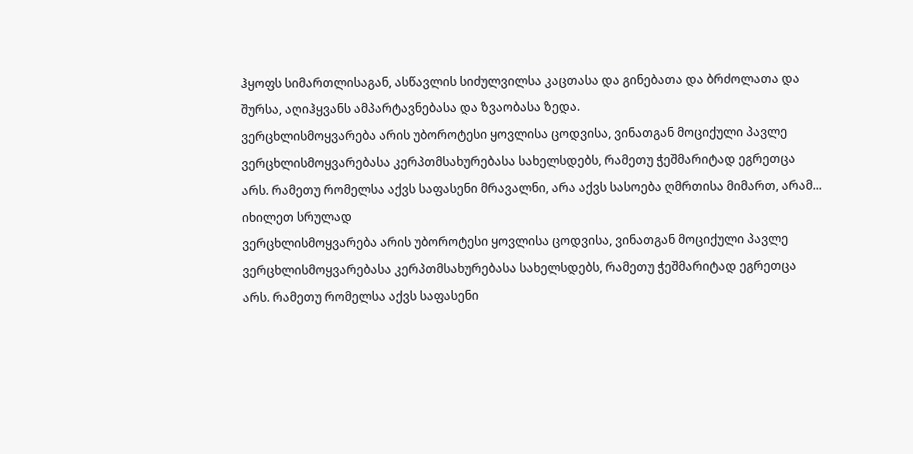ჰყოფს სიმართლისაგან, ასწავლის სიძულვილსა კაცთასა და გინებათა და ბრძოლათა და შურსა, აღიჰყვანს ამპარტავნებასა და ზვაობასა ზედა.
ვერცხლისმოყვარება არის უბოროტესი ყოვლისა ცოდვისა, ვინათგან მოციქული პავლე ვერცხლისმოყვარებასა კერპთმსახურებასა სახელსდებს, რამეთუ ჭეშმარიტად ეგრეთცა არს. რამეთუ რომელსა აქვს საფასენი მრავალნი, არა აქვს სასოება ღმრთისა მიმართ, არამ...
იხილეთ სრულად
ვერცხლისმოყვარება არის უბოროტესი ყოვლისა ცოდვისა, ვინათგან მოციქული პავლე ვერცხლისმოყვარებასა კერპთმსახურებასა სახელსდებს, რამეთუ ჭეშმარიტად ეგრეთცა არს. რამეთუ რომელსა აქვს საფასენი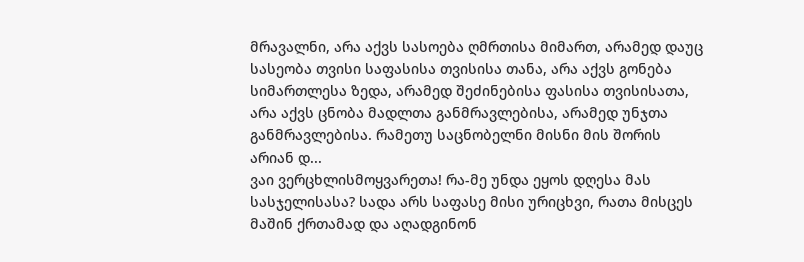მრავალნი, არა აქვს სასოება ღმრთისა მიმართ, არამედ დაუც სასეობა თვისი საფასისა თვისისა თანა, არა აქვს გონება სიმართლესა ზედა, არამედ შეძინებისა ფასისა თვისისათა, არა აქვს ცნობა მადლთა განმრავლებისა, არამედ უნჯთა განმრავლებისა. რამეთუ საცნობელნი მისნი მის შორის არიან დ...
ვაი ვერცხლისმოყვარეთა! რა-მე უნდა ეყოს დღესა მას სასჯელისასა? სადა არს საფასე მისი ურიცხვი, რათა მისცეს მაშინ ქრთამად და აღადგინონ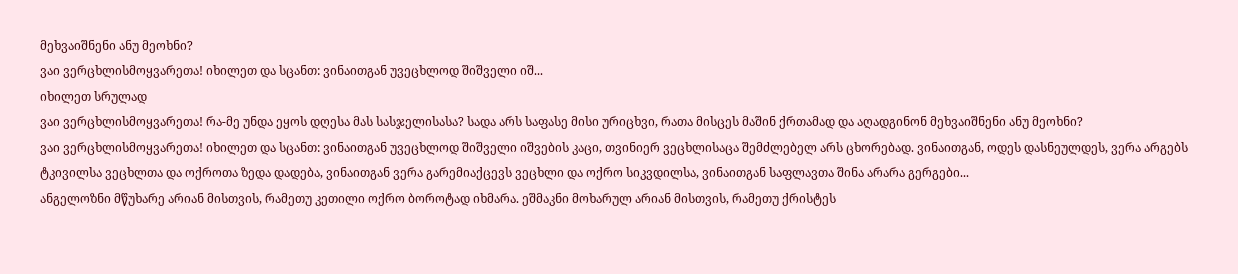მეხვაიშნენი ანუ მეოხნი?
ვაი ვერცხლისმოყვარეთა! იხილეთ და სცანთ: ვინაითგან უვეცხლოდ შიშველი იშ...
იხილეთ სრულად
ვაი ვერცხლისმოყვარეთა! რა-მე უნდა ეყოს დღესა მას სასჯელისასა? სადა არს საფასე მისი ურიცხვი, რათა მისცეს მაშინ ქრთამად და აღადგინონ მეხვაიშნენი ანუ მეოხნი?
ვაი ვერცხლისმოყვარეთა! იხილეთ და სცანთ: ვინაითგან უვეცხლოდ შიშველი იშვების კაცი, თვინიერ ვეცხლისაცა შემძლებელ არს ცხორებად. ვინაითგან, ოდეს დასნეულდეს, ვერა არგებს ტკივილსა ვეცხლთა და ოქროთა ზედა დადება, ვინაითგან ვერა გარემიაქცევს ვეცხლი და ოქრო სიკვდილსა, ვინაითგან საფლავთა შინა არარა გერგები...
ანგელოზნი მწუხარე არიან მისთვის, რამეთუ კეთილი ოქრო ბოროტად იხმარა. ეშმაკნი მოხარულ არიან მისთვის, რამეთუ ქრისტეს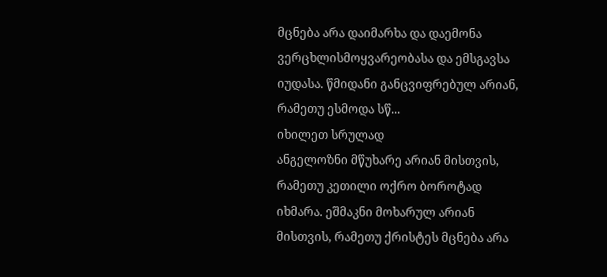მცნება არა დაიმარხა და დაემონა ვერცხლისმოყვარეობასა და ემსგავსა იუდასა. წმიდანი განცვიფრებულ არიან, რამეთუ ესმოდა სწ...
იხილეთ სრულად
ანგელოზნი მწუხარე არიან მისთვის, რამეთუ კეთილი ოქრო ბოროტად იხმარა. ეშმაკნი მოხარულ არიან მისთვის, რამეთუ ქრისტეს მცნება არა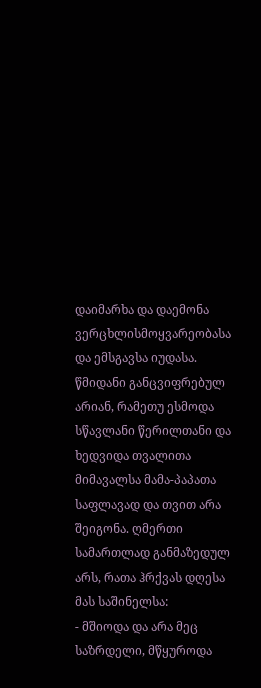დაიმარხა და დაემონა ვერცხლისმოყვარეობასა და ემსგავსა იუდასა. წმიდანი განცვიფრებულ არიან, რამეთუ ესმოდა სწავლანი წერილთანი და ხედვიდა თვალითა მიმავალსა მამა-პაპათა საფლავად და თვით არა შეიგონა. ღმერთი სამართლად განმაზედულ არს, რათა ჰრქვას დღესა მას საშინელსა:
- მშიოდა და არა მეც საზრდელი, მწყუროდა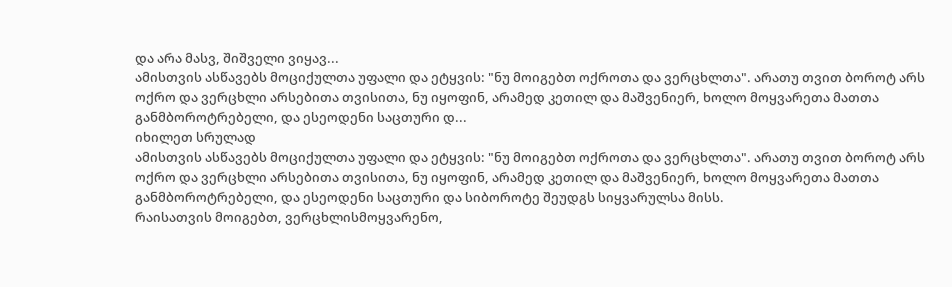და არა მასვ, შიშველი ვიყავ...
ამისთვის ასწავებს მოციქულთა უფალი და ეტყვის: "ნუ მოიგებთ ოქროთა და ვერცხლთა". არათუ თვით ბოროტ არს ოქრო და ვერცხლი არსებითა თვისითა, ნუ იყოფინ, არამედ კეთილ და მაშვენიერ, ხოლო მოყვარეთა მათთა განმბოროტრებელი, და ესეოდენი საცთური დ...
იხილეთ სრულად
ამისთვის ასწავებს მოციქულთა უფალი და ეტყვის: "ნუ მოიგებთ ოქროთა და ვერცხლთა". არათუ თვით ბოროტ არს ოქრო და ვერცხლი არსებითა თვისითა, ნუ იყოფინ, არამედ კეთილ და მაშვენიერ, ხოლო მოყვარეთა მათთა განმბოროტრებელი, და ესეოდენი საცთური და სიბოროტე შეუდგს სიყვარულსა მისს.
რაისათვის მოიგებთ, ვერცხლისმოყვარენო,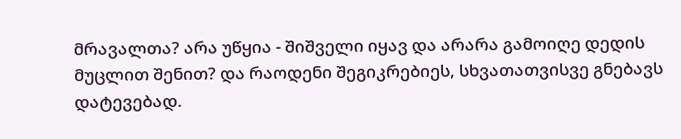მრავალთა? არა უწყია - შიშველი იყავ და არარა გამოიღე დედის მუცლით შენით? და რაოდენი შეგიკრებიეს, სხვათათვისვე გნებავს დატევებად.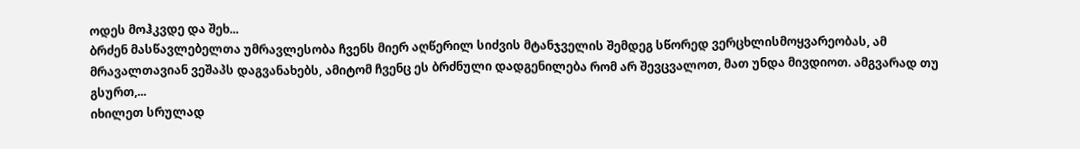ოდეს მოჰკვდე და შეხ...
ბრძენ მასწავლებელთა უმრავლესობა ჩვენს მიერ აღწერილ სიძვის მტანჯველის შემდეგ სწორედ ვერცხლისმოყვარეობას, ამ მრავალთავიან ვეშაპს დაგვანახებს, ამიტომ ჩვენც ეს ბრძნული დადგენილება რომ არ შევცვალოთ, მათ უნდა მივდიოთ. ამგვარად თუ გსურთ,...
იხილეთ სრულად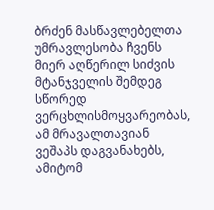ბრძენ მასწავლებელთა უმრავლესობა ჩვენს მიერ აღწერილ სიძვის მტანჯველის შემდეგ სწორედ ვერცხლისმოყვარეობას, ამ მრავალთავიან ვეშაპს დაგვანახებს, ამიტომ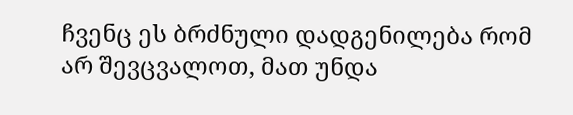ჩვენც ეს ბრძნული დადგენილება რომ არ შევცვალოთ, მათ უნდა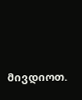მივდიოთ.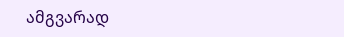ამგვარად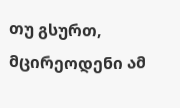თუ გსურთ, მცირეოდენი ამ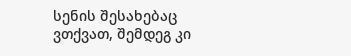სენის შესახებაც ვთქვათ, შემდეგ კი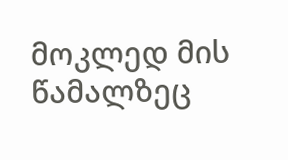მოკლედ მის წამალზეც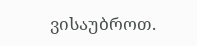ვისაუბროთ.